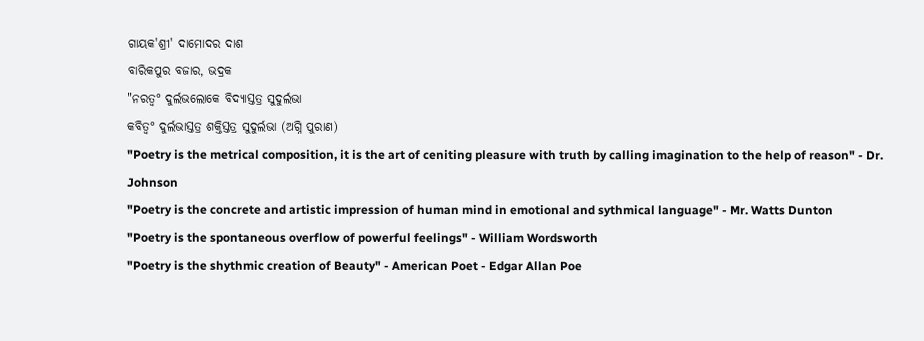ଗାୟକ'ଶ୍ରୀ' ଦାମୋଦର ଦାଶ
ବାରିକପୁର ବଜାର, ଭଦ୍ରକ
"ନରତ୍ୱ° ଦୁର୍ଲଭଲୋକେ ବିଦ୍ୟାସ୍ତତ୍ର ସୁଦୁର୍ଲଭା
କବିତ୍ବ° ଦୁର୍ଲଭାସ୍ତତ୍ର ଶକ୍ତିସ୍ତତ୍ର ସୁଦୁର୍ଲଭା (ଅଗ୍ନି ପୁରାଣ)
"Poetry is the metrical composition, it is the art of ceniting pleasure with truth by calling imagination to the help of reason" - Dr. Johnson
"Poetry is the concrete and artistic impression of human mind in emotional and sythmical language" - Mr. Watts Dunton
"Poetry is the spontaneous overflow of powerful feelings" - William Wordsworth
"Poetry is the shythmic creation of Beauty" - American Poet - Edgar Allan Poe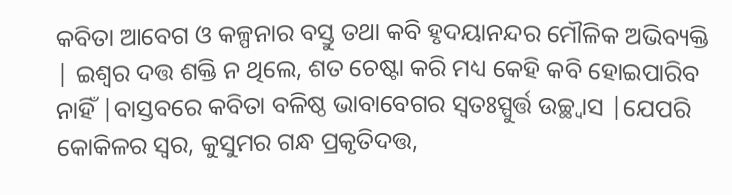କବିତା ଆବେଗ ଓ କଳ୍ପନାର ବସ୍ତୁ ତଥା କବି ହୃଦୟାନନ୍ଦର ମୌଳିକ ଅଭିବ୍ୟକ୍ତି | ଇଶ୍ଵର ଦତ୍ତ ଶକ୍ତି ନ ଥିଲେ, ଶତ ଚେଷ୍ଟା କରି ମଧ୍ୟ କେହି କବି ହୋଇପାରିବ ନାହିଁ |ବାସ୍ତବରେ କବିତା ବଳିଷ୍ଠ ଭାବାବେଗର ସ୍ଵତଃସ୍ପୁର୍ତ୍ତ ଉଚ୍ଛ୍ଵାସ |ଯେପରି କୋକିଳର ସ୍ଵର, କୁସୁମର ଗନ୍ଧ ପ୍ରକୃତିଦତ୍ତ,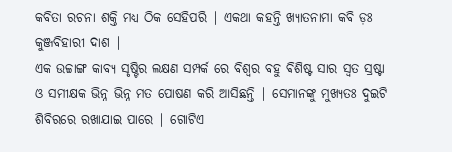କବିତା ରଚନା ଶକ୍ତି ମଧ୍ୟ ଠିକ ସେହିପରି | ଏକଥା କହନ୍ତି ଖ୍ୟାତନାମା କବି ଡ଼ଃ କୁଞ୍ଜବିହାରୀ ଦାଶ |
ଏକ ଉଚ୍ଚାଙ୍ଗ କାବ୍ୟ ସୃଷ୍ଟିର ଲକ୍ଷଣ ସମ୍ପର୍କ ରେ ବିଶ୍ଵର ବହୁ ଵିଶିଷ୍ଟ ସାର ସ୍ଵତ ସ୍ରଷ୍ଟା ଓ ସମୀକ୍ଷକ ଭିନ୍ନ ଭିନ୍ନ ମତ ପୋଷଣ କରି ଆସିଛନ୍ତି | ସେମାନଙ୍କୁ ମୁଖ୍ୟତଃ ଦୁଇଟି ଶିବିରରେ ରଖାଯାଇ ପାରେ | ଗୋଟିଏ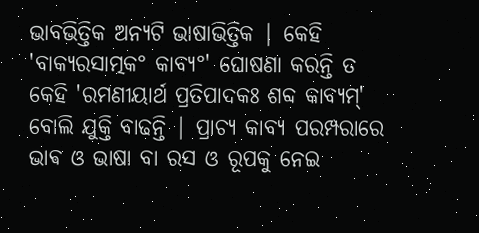ଭାବଭିତ୍ତିକ ଅନ୍ୟଟି ଭାଷାଭିତ୍ତିକ | କେହି 'ବାକ୍ୟରସାତ୍ମକ° କାବ୍ୟ°' ଘୋଷଣା କରନ୍ତି ତ କେହି 'ରମଣୀୟାର୍ଥ ପ୍ରତିପାଦକଃ ଶବ୍ଦ କାବ୍ୟମ୍' ବୋଲି ଯୁକ୍ତି ବାଢନ୍ତି | ପ୍ରାଚ୍ୟ କାବ୍ୟ ପରମ୍ପରାରେ ଭାଵ ଓ ଭାଷା ବା ରସ ଓ ରୂପକୁ ନେଇ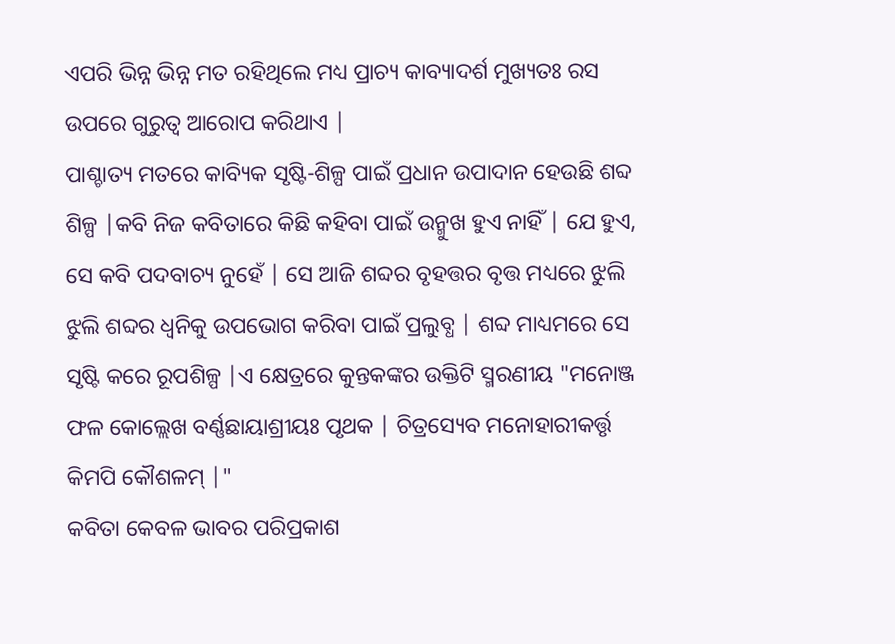ଏପରି ଭିନ୍ନ ଭିନ୍ନ ମତ ରହିଥିଲେ ମଧ୍ୟ ପ୍ରାଚ୍ୟ କାବ୍ୟାଦର୍ଶ ମୁଖ୍ୟତଃ ରସ ଉପରେ ଗୁରୁତ୍ୱ ଆରୋପ କରିଥାଏ |
ପାଶ୍ଚାତ୍ୟ ମତରେ କାବ୍ୟିକ ସୃଷ୍ଟି-ଶିଳ୍ପ ପାଇଁ ପ୍ରଧାନ ଉପାଦାନ ହେଉଛି ଶବ୍ଦ ଶିଳ୍ପ |କବି ନିଜ କବିତାରେ କିଛି କହିବା ପାଇଁ ଉନ୍ମୁଖ ହୁଏ ନାହିଁ | ଯେ ହୁଏ, ସେ କବି ପଦବାଚ୍ୟ ନୁହେଁ | ସେ ଆଜି ଶବ୍ଦର ବୃହତ୍ତର ବୃତ୍ତ ମଧ୍ୟରେ ଝୁଲି ଝୁଲି ଶବ୍ଦର ଧ୍ଵନିକୁ ଉପଭୋଗ କରିବା ପାଇଁ ପ୍ରଲୁବ୍ଧ | ଶବ୍ଦ ମାଧ୍ୟମରେ ସେ ସୃଷ୍ଟି କରେ ରୂପଶିଳ୍ପ |ଏ କ୍ଷେତ୍ରରେ କୁନ୍ତକଙ୍କର ଉକ୍ତିଟି ସ୍ମରଣୀୟ "ମନୋଞ୍ଜ ଫଳ କୋଲ୍ଲେଖ ବର୍ଣ୍ଣଛାୟାଶ୍ରୀୟଃ ପୃଥକ | ଚିତ୍ରସ୍ୟେବ ମନୋହାରୀକର୍ତ୍ତୃ କିମପି କୌଶଳମ୍ |"
କବିତା କେବଳ ଭାବର ପରିପ୍ରକାଶ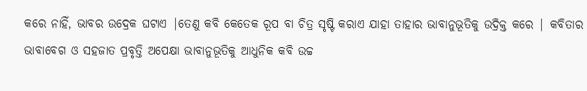କରେ ନାହିଁ, ଭାବର ଉଦ୍ରେକ ଘଟାଏ |ତେଣୁ କବି କେତେକ ରୂପ ବା ଚିତ୍ର ସୃଷ୍ଟି କରାଏ ଯାହା ତାହାର ଭାବାନୁଭୂତିକୁ ଉଦ୍ରିକ୍ତ କରେ | କବିତାର ଭାବାବେଗ ଓ ସହଜାତ ପ୍ରବୃତ୍ତି ଅପେକ୍ଷା ଭାବାନୁଭୂତିକୁ ଆଧୁନିକ କବି ଉଚ୍ଚ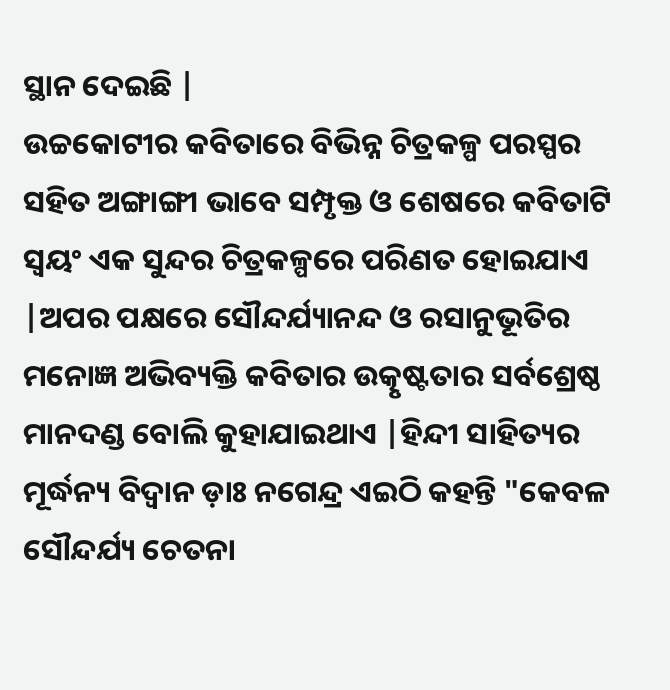ସ୍ଥାନ ଦେଇଛି |
ଉଚ୍ଚକୋଟୀର କବିତାରେ ବିଭିନ୍ନ ଚିତ୍ରକଳ୍ପ ପରସ୍ପର ସହିତ ଅଙ୍ଗାଙ୍ଗୀ ଭାବେ ସମ୍ପୃକ୍ତ ଓ ଶେଷରେ କବିତାଟି ସ୍ୱୟଂ ଏକ ସୁନ୍ଦର ଚିତ୍ରକଳ୍ପରେ ପରିଣତ ହୋଇଯାଏ |ଅପର ପକ୍ଷରେ ସୌନ୍ଦର୍ଯ୍ୟାନନ୍ଦ ଓ ରସାନୁଭୂତିର ମନୋଜ୍ଞ ଅଭିବ୍ୟକ୍ତି କବିତାର ଉତ୍କୃଷ୍ଟତାର ସର୍ବଶ୍ରେଷ୍ଠ ମାନଦଣ୍ଡ ବୋଲି କୁହାଯାଇଥାଏ |ହିନ୍ଦୀ ସାହିତ୍ୟର ମୂର୍ଦ୍ଧନ୍ୟ ବିଦ୍ୱାନ ଡ଼ାଃ ନଗେନ୍ଦ୍ର ଏଇଠି କହନ୍ତି "କେବଳ ସୌନ୍ଦର୍ଯ୍ୟ ଚେତନା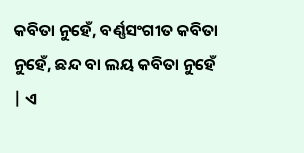କବିତା ନୁହେଁ, ବର୍ଣ୍ଣସଂଗୀତ କବିତା ନୁହେଁ, ଛନ୍ଦ ବା ଲୟ କବିତା ନୁହେଁ | ଏ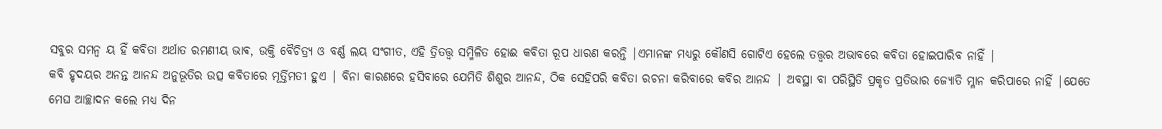ସବୁର ସମନ୍ଵ ୟ ହିଁ କବିତା ଅର୍ଥାତ ରମଣୀୟ ଭାଵ, ଉକ୍ତି ବୈଚିତ୍ର୍ୟ ଓ ବର୍ଣ୍ଣ ଲୟ ସଂଗୀତ, ଏହି ତ୍ରିତତ୍ତ୍ୱ ସମ୍ମିଳିତ ହୋଈ କବିତା ରୂପ ଧାରଣ କରନ୍ତି |ଏମାନଙ୍କ ମଧ୍ୟରୁ କୌଣସି ଗୋଟିଏ ହେଲେ ତତ୍ତ୍ୱର ଅଭାବରେ କବିତା ହୋଇପାରିବ ନାହିଁ |
କବି ହୃଦୟର ଅନନ୍ତ ଆନନ୍ଦ ଅନୁଭୂତିର ଉତ୍ସ କବିତାରେ ମୂର୍ତ୍ତିମତୀ ହୁଏ | ବିନା କାରଣରେ ହସିବାରେ ଯେମିତି ଶିଶୁର ଆନନ୍ଦ, ଠିକ ସେହିପରି କବିତା ରଚନା କରିବାରେ କବିର ଆନନ୍ଦ | ଅବସ୍ଥା ବା ପରିସ୍ଥିତି ପ୍ରକୃତ ପ୍ରତିଭାର ଜ୍ୟୋତି ମ୍ଳାନ କରିପାରେ ନାହିଁ |ଯେତେ ମେଘ ଆଚ୍ଛାଦନ କଲେ ମଧ୍ୟ ଦିନ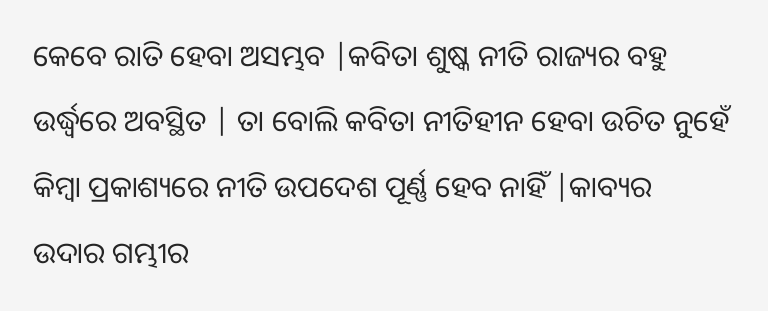କେବେ ରାତି ହେବା ଅସମ୍ଭବ |କବିତା ଶୁଷ୍କ ନୀତି ରାଜ୍ୟର ବହୁ ଉର୍ଦ୍ଧ୍ୱରେ ଅବସ୍ଥିତ | ତା ବୋଲି କବିତା ନୀତିହୀନ ହେବା ଉଚିତ ନୁହେଁ କିମ୍ବା ପ୍ରକାଶ୍ୟରେ ନୀତି ଉପଦେଶ ପୂର୍ଣ୍ଣ ହେବ ନାହିଁ |କାବ୍ୟର ଉଦାର ଗମ୍ଭୀର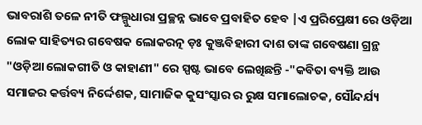ଭାବରାଶି ତଳେ ନୀତି ଫଲ୍ଗୁଧାରା ପ୍ରଚ୍ଛନ୍ନ ଭାବେ ପ୍ରବାହିତ ହେବ |ଏ ପ୍ରରିପ୍ରେକ୍ଷୀ ରେ ଓଡ଼ିଆ ଲୋକ ସାହିତ୍ୟର ଗବେଷକ ଲୋକରତ୍ନ ଡ଼ଃ କୁଞ୍ଜବିହାରୀ ଦାଶ ତାଙ୍କ ଗବେଷଣା ଗ୍ରନ୍ଥ "ଓଡ଼ିଆ ଲୋକଗୀତି ଓ କାହାଣୀ" ରେ ସ୍ପଷ୍ଟ ଭାବେ ଲେଖିଛନ୍ତି -"କବିତା ବ୍ୟକ୍ତି ଆଉ ସମାଜର କର୍ତ୍ତବ୍ୟ ନିର୍ଦ୍ଦେଶକ, ସାମାଜିକ କୁସଂସ୍କାର ର ରୁକ୍ଷ ସମାଲୋଚକ, ସୌନ୍ଦର୍ଯ୍ୟ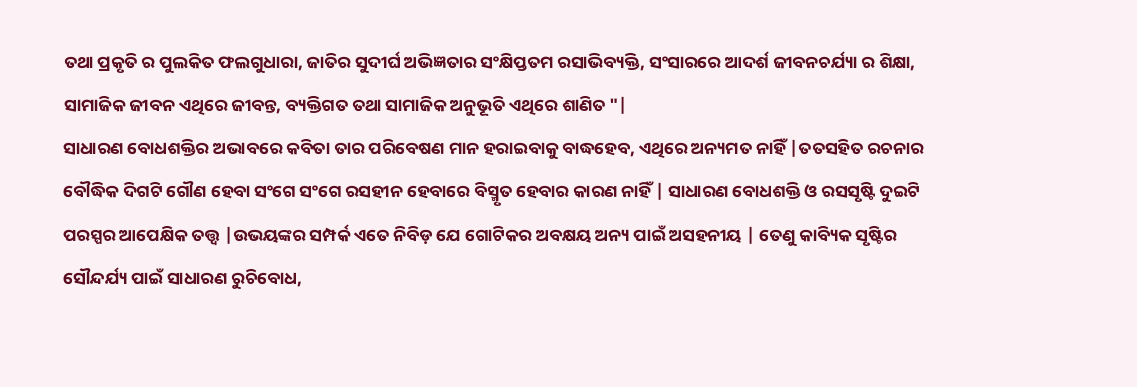ତଥା ପ୍ରକୃତି ର ପୁଲକିତ ଫଲଗୁଧାରା, ଜାତିର ସୁଦୀର୍ଘ ଅଭିଜ୍ଞତାର ସଂକ୍ଷିପ୍ତତମ ରସାଭିବ୍ୟକ୍ତି, ସଂସାରରେ ଆଦର୍ଶ ଜୀବନଚର୍ଯ୍ୟା ର ଶିକ୍ଷା, ସାମାଜିକ ଜୀବନ ଏଥିରେ ଜୀବନ୍ତ, ବ୍ୟକ୍ତିଗତ ତଥା ସାମାଜିକ ଅନୁଭୂତି ଏଥିରେ ଶାଣିତ "|
ସାଧାରଣ ବୋଧଶକ୍ତିର ଅଭାବରେ କବିତା ତାର ପରିବେଷଣ ମାନ ହରାଇବାକୁ ବାଦ୍ଧହେବ, ଏଥିରେ ଅନ୍ୟମତ ନାହିଁ |ତତସହିତ ରଚନାର ବୌଦ୍ଧିକ ଦିଗଟି ଗୌଣ ହେବା ସଂଗେ ସଂଗେ ରସହୀନ ହେବାରେ ବିସ୍ମୃତ ହେବାର କାରଣ ନାହିଁ | ସାଧାରଣ ବୋଧଶକ୍ତି ଓ ରସସୃଷ୍ଟି ଦୁଇଟି ପରସ୍ପର ଆପେକ୍ଷିକ ତତ୍ତ୍ୱ |ଉଭୟଙ୍କର ସମ୍ପର୍କ ଏତେ ନିବିଡ଼ ଯେ ଗୋଟିକର ଅବକ୍ଷୟ ଅନ୍ୟ ପାଇଁ ଅସହନୀୟ | ତେଣୁ କାବ୍ୟିକ ସୃଷ୍ଟିର ସୌନ୍ଦର୍ଯ୍ୟ ପାଇଁ ସାଧାରଣ ରୁଚିବୋଧ,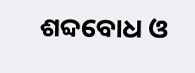ଶବ୍ଦବୋଧ ଓ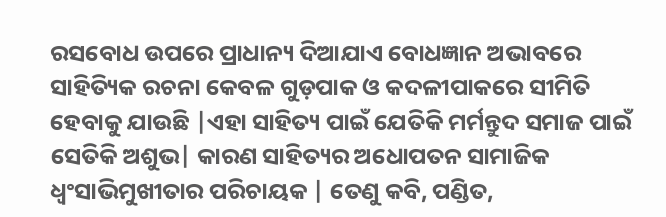ରସବୋଧ ଉପରେ ପ୍ରାଧାନ୍ୟ ଦିଆଯାଏ ବୋଧଜ୍ଞାନ ଅଭାବରେ ସାହିତ୍ୟିକ ରଚନା କେବଳ ଗୁଡ଼ପାକ ଓ କଦଳୀପାକରେ ସୀମିତି ହେବାକୁ ଯାଉଛି |ଏହା ସାହିତ୍ୟ ପାଇଁ ଯେତିକି ମର୍ମନ୍ତୁଦ ସମାଜ ପାଇଁ ସେତିକି ଅଶୁଭ| କାରଣ ସାହିତ୍ୟର ଅଧୋପତନ ସାମାଜିକ ଧ୍ବଂସାଭିମୁଖୀତାର ପରିଚାୟକ | ତେଣୁ କବି, ପଣ୍ଡିତ,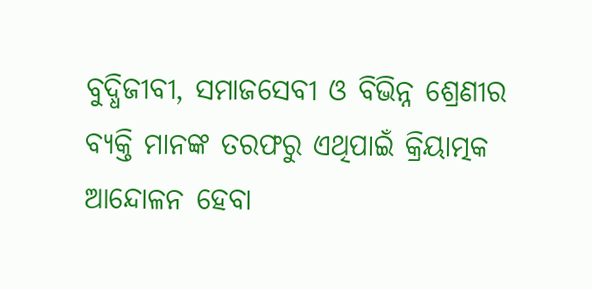ବୁଦ୍ଧିଜୀବୀ, ସମାଜସେବୀ ଓ ବିଭିନ୍ନ ଶ୍ରେଣୀର ବ୍ୟକ୍ତି ମାନଙ୍କ ତରଫରୁ ଏଥିପାଇଁ କ୍ରିୟାତ୍ମକ ଆନ୍ଦୋଳନ ହେବା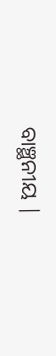ବାଞ୍ଛନୀୟ |